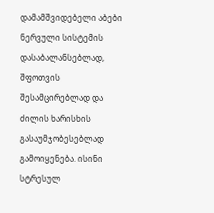დამამშვიდებელი აბები ნერვული სისტემის დასაბალანსებლად, შფოთვის შესამცირებლად და ძილის ხარისხის გასაუმჯობესებლად გამოიყენება. ისინი სტრესულ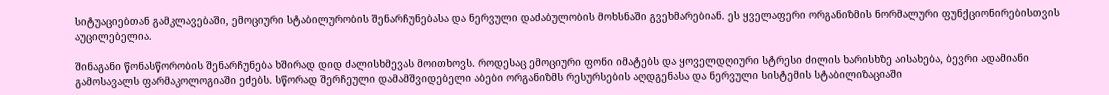სიტუაციებთან გამკლავებაში, ემოციური სტაბილურობის შენარჩუნებასა და ნერვული დაძაბულობის მოხსნაში გვეხმარებიან. ეს ყველაფერი ორგანიზმის ნორმალური ფუნქციონირებისთვის აუცილებელია.

შინაგანი წონასწორობის შენარჩუნება ხშირად დიდ ძალისხმევას მოითხოვს. როდესაც ემოციური ფონი იმატებს და ყოველდღიური სტრესი ძილის ხარისხზე აისახება, ბევრი ადამიანი გამოსავალს ფარმაკოლოგიაში ეძებს. სწორად შერჩეული დამამშვიდებელი აბები ორგანიზმს რესურსების აღდგენასა და ნერვული სისტემის სტაბილიზაციაში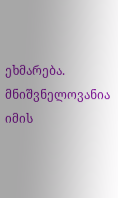ეხმარება. მნიშვნელოვანია იმის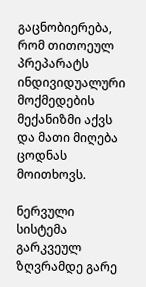გაცნობიერება, რომ თითოეულ პრეპარატს ინდივიდუალური მოქმედების მექანიზმი აქვს და მათი მიღება ცოდნას მოითხოვს.

ნერვული სისტემა გარკვეულ ზღვრამდე გარე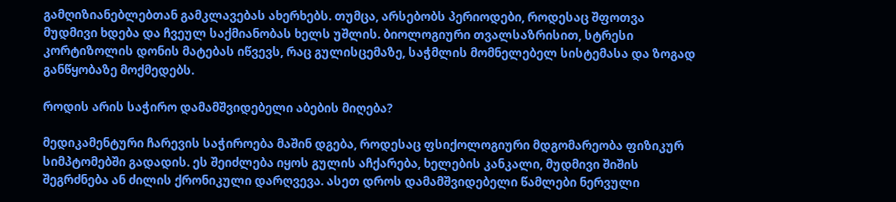გამღიზიანებლებთან გამკლავებას ახერხებს. თუმცა, არსებობს პერიოდები, როდესაც შფოთვა მუდმივი ხდება და ჩვეულ საქმიანობას ხელს უშლის. ბიოლოგიური თვალსაზრისით, სტრესი კორტიზოლის დონის მატებას იწვევს, რაც გულისცემაზე, საჭმლის მომნელებელ სისტემასა და ზოგად განწყობაზე მოქმედებს.

როდის არის საჭირო დამამშვიდებელი აბების მიღება?

მედიკამენტური ჩარევის საჭიროება მაშინ დგება, როდესაც ფსიქოლოგიური მდგომარეობა ფიზიკურ სიმპტომებში გადადის. ეს შეიძლება იყოს გულის აჩქარება, ხელების კანკალი, მუდმივი შიშის შეგრძნება ან ძილის ქრონიკული დარღვევა. ასეთ დროს დამამშვიდებელი წამლები ნერვული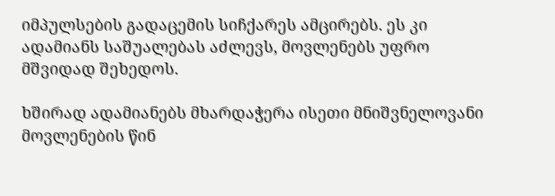იმპულსების გადაცემის სიჩქარეს ამცირებს. ეს კი ადამიანს საშუალებას აძლევს, მოვლენებს უფრო მშვიდად შეხედოს.

ხშირად ადამიანებს მხარდაჭერა ისეთი მნიშვნელოვანი მოვლენების წინ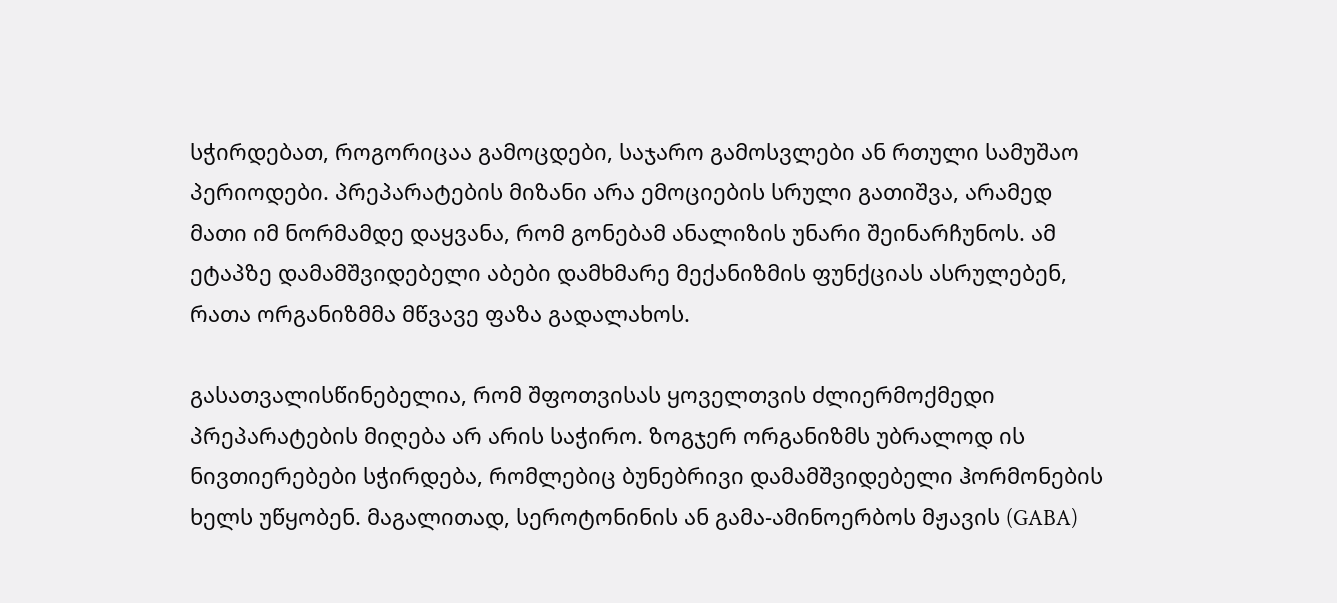სჭირდებათ, როგორიცაა გამოცდები, საჯარო გამოსვლები ან რთული სამუშაო პერიოდები. პრეპარატების მიზანი არა ემოციების სრული გათიშვა, არამედ მათი იმ ნორმამდე დაყვანა, რომ გონებამ ანალიზის უნარი შეინარჩუნოს. ამ ეტაპზე დამამშვიდებელი აბები დამხმარე მექანიზმის ფუნქციას ასრულებენ, რათა ორგანიზმმა მწვავე ფაზა გადალახოს.

გასათვალისწინებელია, რომ შფოთვისას ყოველთვის ძლიერმოქმედი პრეპარატების მიღება არ არის საჭირო. ზოგჯერ ორგანიზმს უბრალოდ ის ნივთიერებები სჭირდება, რომლებიც ბუნებრივი დამამშვიდებელი ჰორმონების ხელს უწყობენ. მაგალითად, სეროტონინის ან გამა-ამინოერბოს მჟავის (GABA)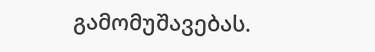გამომუშავებას.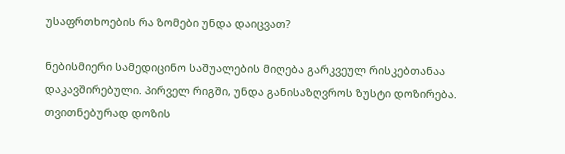უსაფრთხოების რა ზომები უნდა დაიცვათ?

ნებისმიერი სამედიცინო საშუალების მიღება გარკვეულ რისკებთანაა დაკავშირებული. პირველ რიგში, უნდა განისაზღვროს ზუსტი დოზირება. თვითნებურად დოზის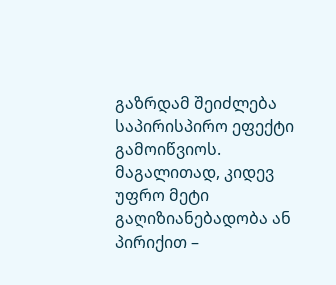გაზრდამ შეიძლება საპირისპირო ეფექტი გამოიწვიოს. მაგალითად, კიდევ უფრო მეტი გაღიზიანებადობა ან პირიქით –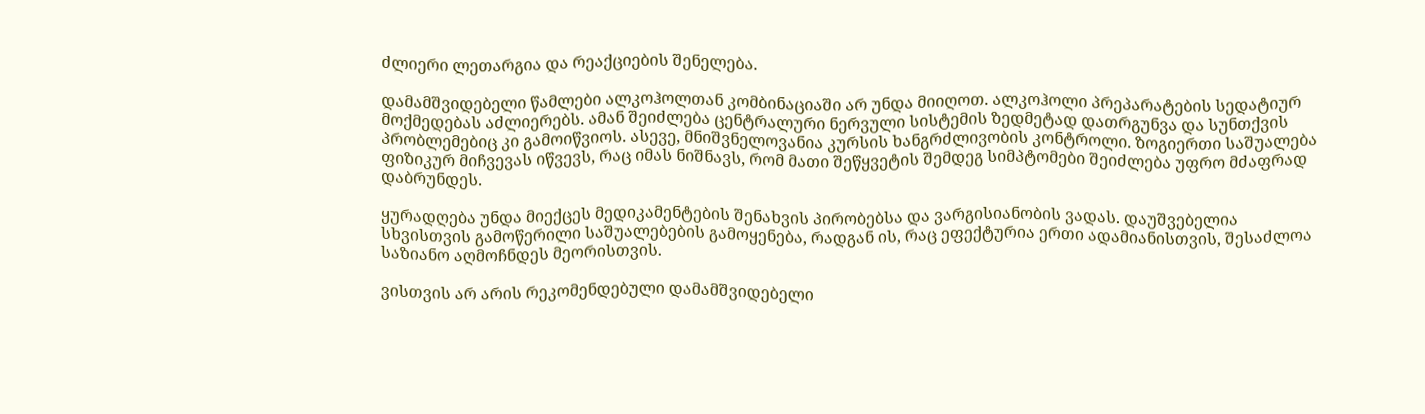ძლიერი ლეთარგია და რეაქციების შენელება.

დამამშვიდებელი წამლები ალკოჰოლთან კომბინაციაში არ უნდა მიიღოთ. ალკოჰოლი პრეპარატების სედატიურ მოქმედებას აძლიერებს. ამან შეიძლება ცენტრალური ნერვული სისტემის ზედმეტად დათრგუნვა და სუნთქვის პრობლემებიც კი გამოიწვიოს. ასევე, მნიშვნელოვანია კურსის ხანგრძლივობის კონტროლი. ზოგიერთი საშუალება ფიზიკურ მიჩვევას იწვევს, რაც იმას ნიშნავს, რომ მათი შეწყვეტის შემდეგ სიმპტომები შეიძლება უფრო მძაფრად დაბრუნდეს.

ყურადღება უნდა მიექცეს მედიკამენტების შენახვის პირობებსა და ვარგისიანობის ვადას. დაუშვებელია სხვისთვის გამოწერილი საშუალებების გამოყენება, რადგან ის, რაც ეფექტურია ერთი ადამიანისთვის, შესაძლოა საზიანო აღმოჩნდეს მეორისთვის.

ვისთვის არ არის რეკომენდებული დამამშვიდებელი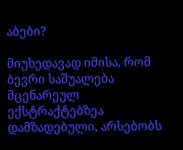აბები?

მიუხედავად იმისა, რომ ბევრი საშუალება მცენარეულ ექსტრაქტებზეა დამზადებული, არსებობს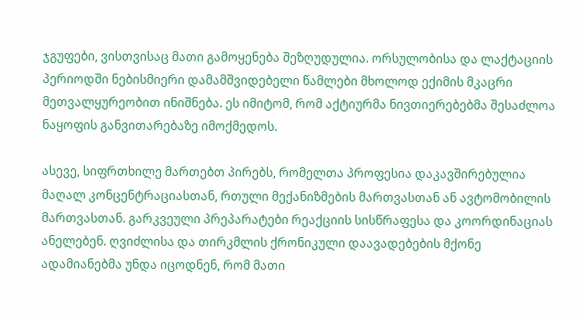ჯგუფები, ვისთვისაც მათი გამოყენება შეზღუდულია. ორსულობისა და ლაქტაციის პერიოდში ნებისმიერი დამამშვიდებელი წამლები მხოლოდ ექიმის მკაცრი მეთვალყურეობით ინიშნება. ეს იმიტომ, რომ აქტიურმა ნივთიერებებმა შესაძლოა ნაყოფის განვითარებაზე იმოქმედოს.

ასევე, სიფრთხილე მართებთ პირებს, რომელთა პროფესია დაკავშირებულია მაღალ კონცენტრაციასთან, რთული მექანიზმების მართვასთან ან ავტომობილის მართვასთან. გარკვეული პრეპარატები რეაქციის სისწრაფესა და კოორდინაციას ანელებენ. ღვიძლისა და თირკმლის ქრონიკული დაავადებების მქონე ადამიანებმა უნდა იცოდნენ, რომ მათი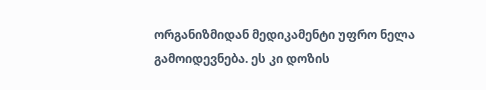ორგანიზმიდან მედიკამენტი უფრო ნელა გამოიდევნება. ეს კი დოზის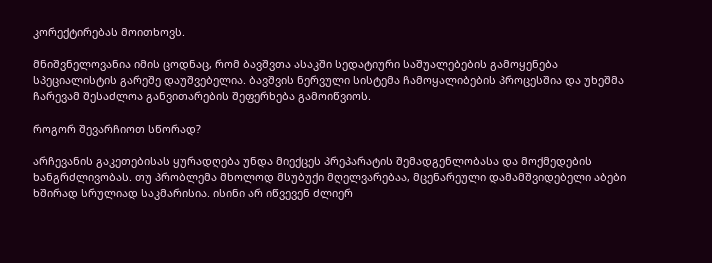კორექტირებას მოითხოვს.

მნიშვნელოვანია იმის ცოდნაც, რომ ბავშვთა ასაკში სედატიური საშუალებების გამოყენება სპეციალისტის გარეშე დაუშვებელია. ბავშვის ნერვული სისტემა ჩამოყალიბების პროცესშია და უხეშმა ჩარევამ შესაძლოა განვითარების შეფერხება გამოიწვიოს.

როგორ შევარჩიოთ სწორად?

არჩევანის გაკეთებისას ყურადღება უნდა მიექცეს პრეპარატის შემადგენლობასა და მოქმედების ხანგრძლივობას. თუ პრობლემა მხოლოდ მსუბუქი მღელვარებაა, მცენარეული დამამშვიდებელი აბები ხშირად სრულიად საკმარისია. ისინი არ იწვევენ ძლიერ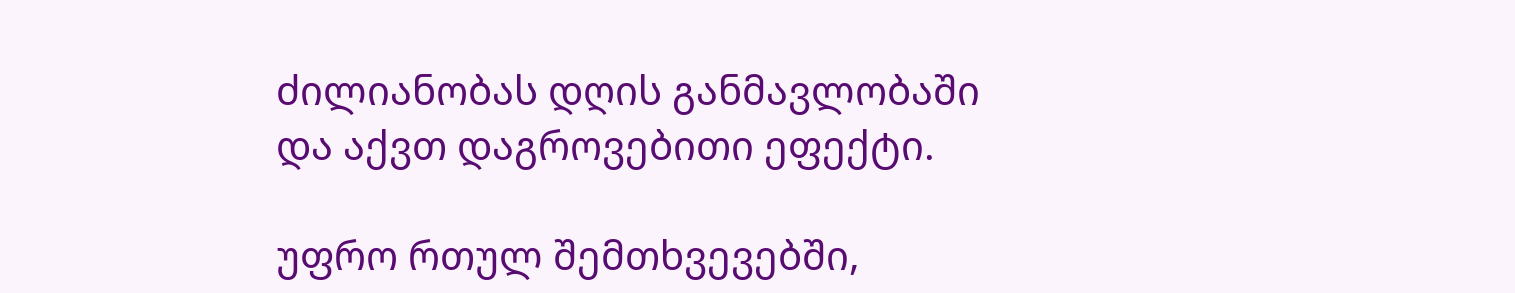ძილიანობას დღის განმავლობაში და აქვთ დაგროვებითი ეფექტი.

უფრო რთულ შემთხვევებში,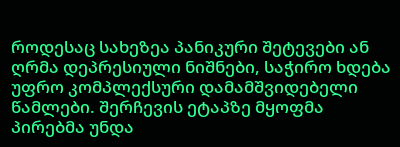როდესაც სახეზეა პანიკური შეტევები ან ღრმა დეპრესიული ნიშნები, საჭირო ხდება უფრო კომპლექსური დამამშვიდებელი წამლები. შერჩევის ეტაპზე მყოფმა პირებმა უნდა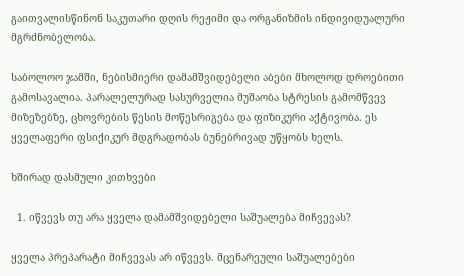გაითვალისწინონ საკუთარი დღის რეჟიმი და ორგანიზმის ინდივიდუალური მგრძნობელობა.

საბოლოო ჯამში, ნებისმიერი დამამშვიდებელი აბები მხოლოდ დროებითი გამოსავალია. პარალელურად სასურველია მუშაობა სტრესის გამომწვევ მიზეზებზე, ცხოვრების წესის მოწესრიგება და ფიზიკური აქტივობა. ეს ყველაფერი ფსიქიკურ მდგრადობას ბუნებრივად უწყობს ხელს.

ხშირად დასმული კითხვები

  1. იწვევს თუ არა ყველა დამამშვიდებელი საშუალება მიჩვევას?

ყველა პრეპარატი მიჩვევას არ იწვევს. მცენარეული საშუალებები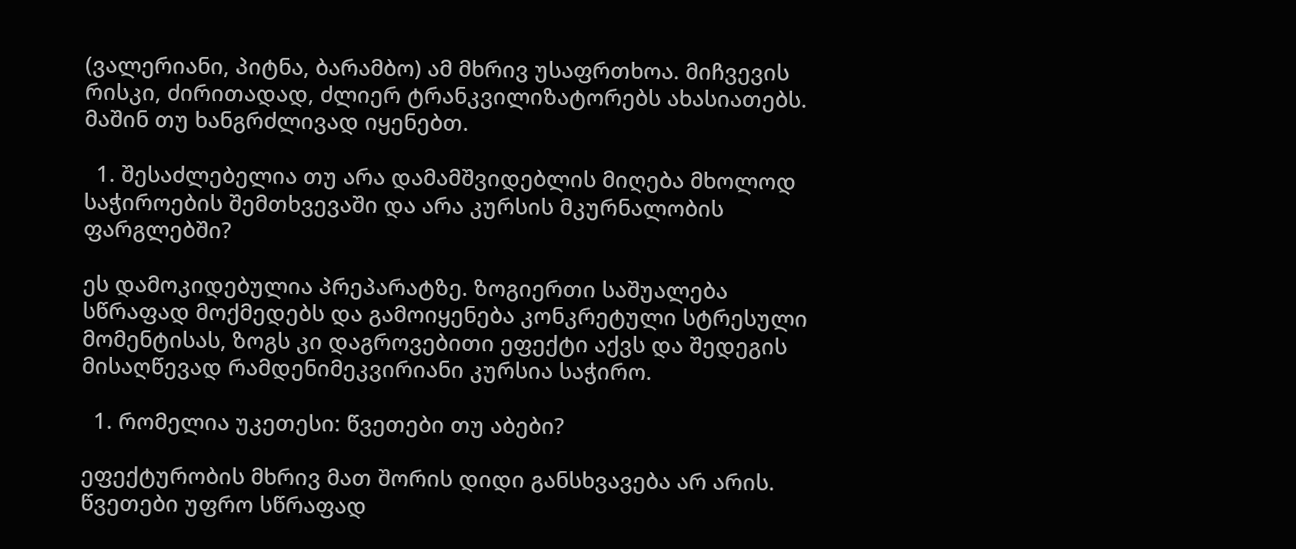(ვალერიანი, პიტნა, ბარამბო) ამ მხრივ უსაფრთხოა. მიჩვევის რისკი, ძირითადად, ძლიერ ტრანკვილიზატორებს ახასიათებს. მაშინ თუ ხანგრძლივად იყენებთ.

  1. შესაძლებელია თუ არა დამამშვიდებლის მიღება მხოლოდ საჭიროების შემთხვევაში და არა კურსის მკურნალობის ფარგლებში?

ეს დამოკიდებულია პრეპარატზე. ზოგიერთი საშუალება სწრაფად მოქმედებს და გამოიყენება კონკრეტული სტრესული მომენტისას, ზოგს კი დაგროვებითი ეფექტი აქვს და შედეგის მისაღწევად რამდენიმეკვირიანი კურსია საჭირო.

  1. რომელია უკეთესი: წვეთები თუ აბები?

ეფექტურობის მხრივ მათ შორის დიდი განსხვავება არ არის. წვეთები უფრო სწრაფად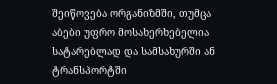შეიწოვება ორგანიზმში, თუმცა აბები უფრო მოსახერხებელია სატარებლად და სამსახურში ან ტრანსპორტში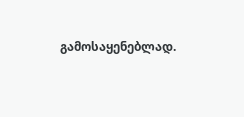გამოსაყენებლად.